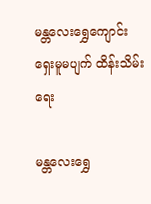မန္တလေးရွှေကျောင်း ရှေးမူမပျက် ထိန်းသိမ်းရေး

မန္တလေးရွှေ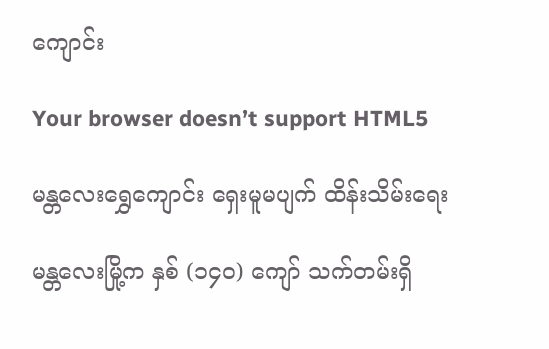ကျောင်း

Your browser doesn’t support HTML5

မန္တလေးရွှေကျောင်း ရှေးမူမပျက် ထိန်းသိမ်းရေး

မန္တလေးမြို့က နှစ် (၁၄၀) ကျော် သက်တမ်းရှိ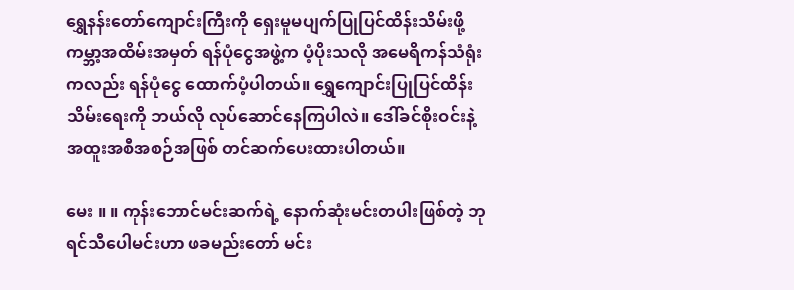ရွှေနန်းတော်ကျောင်းကြီးကို ရှေးမူမပျက်ပြုပြင်ထိန်းသိမ်းဖို့ ကမ္ဘာ့အထိမ်းအမှတ် ရန်ပုံငွေအဖွဲ့က ပံ့ပိုးသလို အမေရိကန်သံရုံးကလည်း ရန်ပုံငွေ ထောက်ပံ့ပါတယ်။ ရွှေကျောင်းပြုပြင်ထိန်းသိမ်းရေးကို ဘယ်လို လုပ်ဆောင်နေကြပါလဲ။ ဒေါ်ခင်စိုးဝင်းနဲ့ အထူးအစီအစဉ်အဖြစ် တင်ဆက်ပေးထားပါတယ်။

မေး ။ ။ ကုန်းဘောင်မင်းဆက်ရဲ့ နောက်ဆုံးမင်းတပါးဖြစ်တဲ့ ဘုရင်သီပေါမင်းဟာ ဖခမည်းတော် မင်း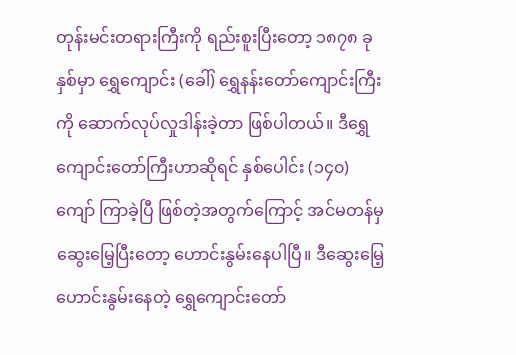တုန်းမင်းတရားကြီးကို ရည်းစူးပြီးတော့ ၁၈၇၈ ခုနှစ်မှာ ရွှေကျောင်း (ခေါ်) ရွှေနန်းတော်ကျောင်းကြီးကို ဆောက်လုပ်လှုဒါန်းခဲ့တာ ဖြစ်ပါတယ်။ ဒီရွှေကျောင်းတော်ကြီးဟာဆိုရင် နှစ်ပေါင်း (၁၄၀) ကျော် ကြာခဲ့ပြီ ဖြစ်တဲ့အတွက်ကြောင့် အင်မတန်မှ ဆွေးမြေ့ပြီးတော့ ဟောင်းနွမ်းနေပါပြီ။ ဒီဆွေးမြေ့ဟောင်းနွမ်းနေတဲ့ ရွှေကျောင်းတော်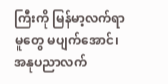ကြီးကို မြန်မာ့လက်ရာမူတွေ မပျက်အောင်၊ အနုပညာလက်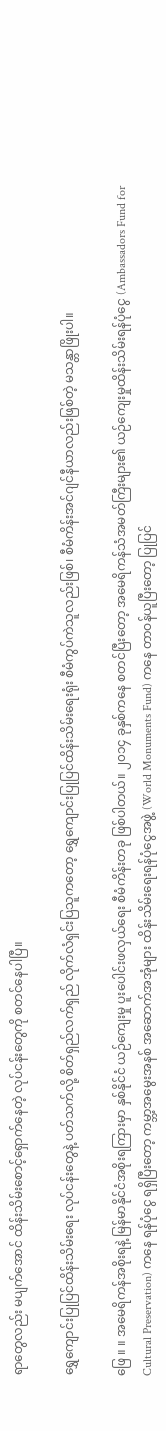ရာတွေလည်း မပျက်အောင် ထိန်းသိမ်းစောင့်ရှောက်နေတဲ့ လုပ်ငန်းတွေကို စတင်နေပါပြီ။

ရွှေကျောင်းပြုပြင်ထိန်းသိမ်းရေး လုပ်ငန်းတွေနဲ့ ပတ်သက်လို့ စိတ်ရှည်လက်ရှည် လိုက်လံရှင်းပြသူကတော့ ရွှေကျောင်းပြုပြင်ထိန်းသိမ်းရေးရုံး စီမံကွပ်ကဲသူလည်းဖြစ်၊ စီမံကိန်းအင်ဂျင်နီယာလည်းဖြစ်တဲ့ မသန္တာဖြိုးပါ။

ဖြေ ။ ။ အမေရိကန်အစိုးရနဲ့ မြန်မာနိုင်ငံအစိုးရကြားမှာ နှစ်နိုင်ငံ ယဉ်ကျေးမှု ပူးပေါင်းဖလှယ်ရေး စီမံကိန်းတခု ဖြစ်ပါတယ်။ ၂၀၁၄ ခုနှစ်ကနေ စတင်ပြီးတော့ အမေရိကန်သံအမတ်ကြီးများ၏ ယဉ်ကျေးမှုထိန်းသိမ်းရန်ပုံငွေ (Ambassadors Fund for Cultural Preservation) ကနေ ရန်ပုံငွေ ရရှိပြီးတော့ ကမ္ဘာ့အမွေးအနစ် အဆောက်အအုံများ ထိန်းသိမ်းရေးရန်ပုံငွေအဖွဲ့ (World Monuments Fund) ကနေ တာဝန်ယူပြီးတော့ ပြုပြင်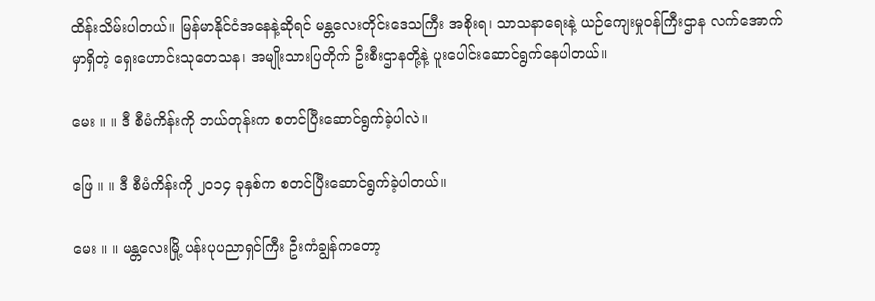ထိန်းသိမ်းပါတယ်။ မြန်မာနိုင်ငံအနေနဲ့ဆိုရင် မန္တလေးတိုင်းဒေသကြီး အစိုးရ၊ သာသနာရေးနဲ့ ယဉ်ကျေးမှုဝန်ကြီးဌာန လက်အောက်မှာရှိတဲ့ ရှေးဟောင်းသုတေသန၊ အမျိုးသားပြတိုက် ဦးစီးဌာနတို့နဲ့ ပူးပေါင်းဆောင်ရွက်နေပါတယ်။

မေး ။ ။ ဒီ စီမံကိန်းကို ဘယ်တုန်းက စတင်ပြီးဆောင်ရွက်ခဲ့ပါလဲ။

ဖြေ ။ ။ ဒီ စီမံကိန်းကို ၂၀၁၄ ခုနှစ်က စတင်ပြီးဆောင်ရွက်ခဲ့ပါတယ်။

မေး ။ ။ မန္တလေးမြို့ ပန်းပုပညာရှင်ကြီး ဦးကံချွန်ကတော့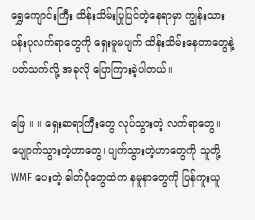ရွှေကျောင်းကြီး ထိန်းသိမ်းပြုပြင်တဲ့နေရာမှာ ကျွန်းသားပန်းပုလက်ရာတွေကို ရှေးမူမပျက် ထိန်းသိမ်းနေတာတွေနဲ့ ပတ်သက်လို့ အခုလို ပြောကြားခဲ့ပါတယ်။

ဖြေ ။ ။ ရှေးဆရာကြီးတွေ လုပ်သွားတဲ့ လက်ရာတွေ။ ပျေုာက်သွားတဲ့ဟာတွေ၊ ပျက်သွားတဲ့ဟာတွေကို သူတို့ WMF ပေးတဲ့ ဓါတ်ပုံတွေထဲက နမူနာတွေကို ပြန်ကူးယူ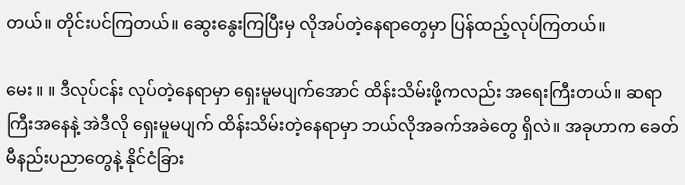တယ်။ တိုင်းပင်ကြတယ်။ ဆွေးနွေးကြပြီးမှ လိုအပ်တဲ့နေရာတွေမှာ ပြန်ထည့်လုပ်ကြတယ်။

မေး ။ ။ ဒီလုပ်ငန်း လုပ်တဲ့နေရာမှာ ရှေးမူမပျက်အောင် ထိန်းသိမ်းဖို့ကလည်း အရေးကြီးတယ်။ ဆရာကြီးအနေနဲ့ အဲဒီလို ရှေးမူမပျက် ထိန်းသိမ်းတဲ့နေရာမှာ ဘယ်လိုအခက်အခဲတွေ ရှိလဲ။ အခုဟာက ခေတ်မီနည်းပညာတွေနဲ့ နိုင်ငံခြား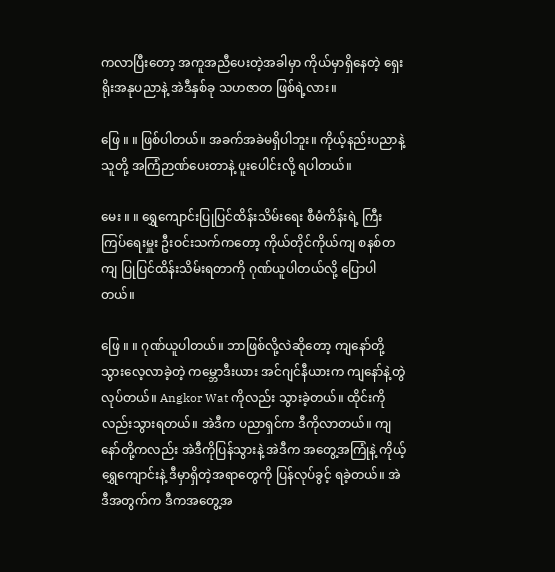ကလာပြီးတော့ အကူအညီပေးတဲ့အခါမှာ ကိုယ်မှာရှိနေတဲ့ ရှေးရိုးအနုပညာနဲ့ အဲဒီနှစ်ခု သဟဇာတ ဖြစ်ရဲ့လား။

ဖြေ ။ ။ ဖြစ်ပါတယ်။ အခက်အခဲမရှိပါဘူး။ ကိုယ့်နည်းပညာနဲ့ သူတို့ အကြံဉာဏ်ပေးတာနဲ့ ပူးပေါင်းလို့ ရပါတယ်။

မေး ။ ။ ရွှေကျောင်းပြုပြင်ထိန်းသိမ်းရေး စီမံကိန်းရဲ့ ကြီးကြပ်ရေးမှူး ဦးဝင်းသက်ကတော့ ကိုယ်တိုင်ကိုယ်ကျ စနစ်တကျ ပြုပြင်ထိန်းသိမ်းရတာကို ဂုဏ်ယူပါတယ်လို့ ပြောပါတယ်။

ဖြေ ။ ။ ဂုဏ်ယူပါတယ်။ ဘာဖြစ်လို့လဲဆိုတော့ ကျနော်တို့သွားလေ့လာခဲ့တဲ့ ကမ္ဘောဒီးယား အင်ဂျင်နီယားက ကျနော်နဲ့တွဲလုပ်တယ်။ Angkor Wat ကိုလည်း သွားခဲ့တယ်။ ထိုင်းကိုလည်းသွားရတယ်။ အဲဒီက ပညာရှင်က ဒီကိုလာတယ်။ ကျနော်တို့ကလည်း အဲဒီကိုပြန်သွားနဲ့ အဲဒီက အတွေ့အကြုံနဲ့ ကိုယ့်ရွှေကျောင်းနဲ့ ဒီမှာရှိတဲ့အရာတွေကို ပြန်လုပ်ခွင့် ရခဲ့တယ်။ အဲဒီအတွက်က ဒီကအတွေ့အ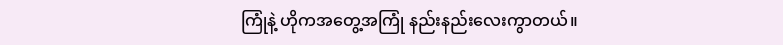ကြုံနဲ့ ဟိုကအတွေ့အကြုံ နည်းနည်းလေးကွာတယ်။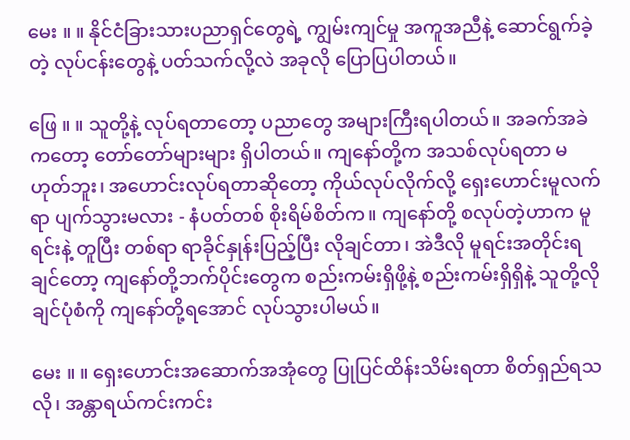မေး ။ ။ နိုင်ငံခြားသားပညာရှင်တွေရဲ့ ကျွမ်းကျင်မှု အကူအညီနဲ့ ဆောင်ရွက်ခဲ့တဲ့ လုပ်ငန်းတွေနဲ့ ပတ်သက်လို့လဲ အခုလို ပြောပြပါတယ်။

ဖြေ ။ ။ သူတို့နဲ့ လုပ်ရတာတော့ ပညာတွေ အများကြီးရပါတယ်။ အခက်အခဲကတော့ တော်တော်များများ ရှိပါတယ်။ ကျနော်တို့က အသစ်လုပ်ရတာ မဟုတ်ဘူး၊ အဟောင်းလုပ်ရတာဆိုတော့ ကိုယ်လုပ်လိုက်လို့ ရှေးဟောင်းမူလက်ရာ ပျက်သွားမလား - နံပတ်တစ် စိုးရိမ်စိတ်က။ ကျနော်တို့ စလုပ်တဲ့ဟာက မူရင်းနဲ့ တူပြီး တစ်ရာ ရာခိုင်နှုန်းပြည့်ပြီး လိုချင်တာ၊ အဲဒီလို မူရင်းအတိုင်းရချင်တော့ ကျနော်တို့ဘက်ပိုင်းတွေက စည်းကမ်းရှိဖို့နဲ့ စည်းကမ်းရှိရှိနဲ့ သူတို့လိုချင်ပုံစံကို ကျနော်တို့ရအောင် လုပ်သွားပါမယ်။

မေး ။ ။ ရှေးဟောင်းအဆောက်အအုံတွေ ပြုပြင်ထိန်းသိမ်းရတာ စိတ်ရှည်ရသလို၊ အန္တာရယ်ကင်းကင်း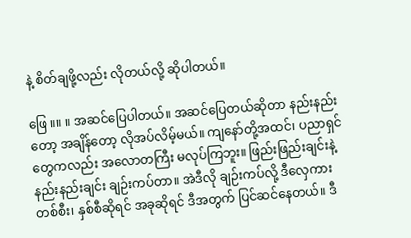နဲ့ စိတ်ချဖို့လည်း လိုတယ်လို့ ဆိုပါတယ်။

ဖြေ ။။ ။ အဆင်ပြေပါတယ်။ အဆင်ပြေတယ်ဆိုတာ နည်းနည်းတော့ အချိန်တော့ လိုအပ်လိမ့်မယ်။ ကျနော်တို့အထင်၊ ပညာရှင်တွေကလည်း အလောတကြီး မလုပ်ကြဘူး။ ဖြည်းဖြည်းချင်းနဲ့ နည်းနည်းချင်း ချဉ်းကပ်တာ။ အဲဒီလို ချဉ်းကပ်လို့ ဒီလှေကား တစ်စီး၊ နှစ်စီဆိုရင် အခုဆိုရင် ဒီအတွက် ပြင်ဆင်နေတယ်။ ဒီ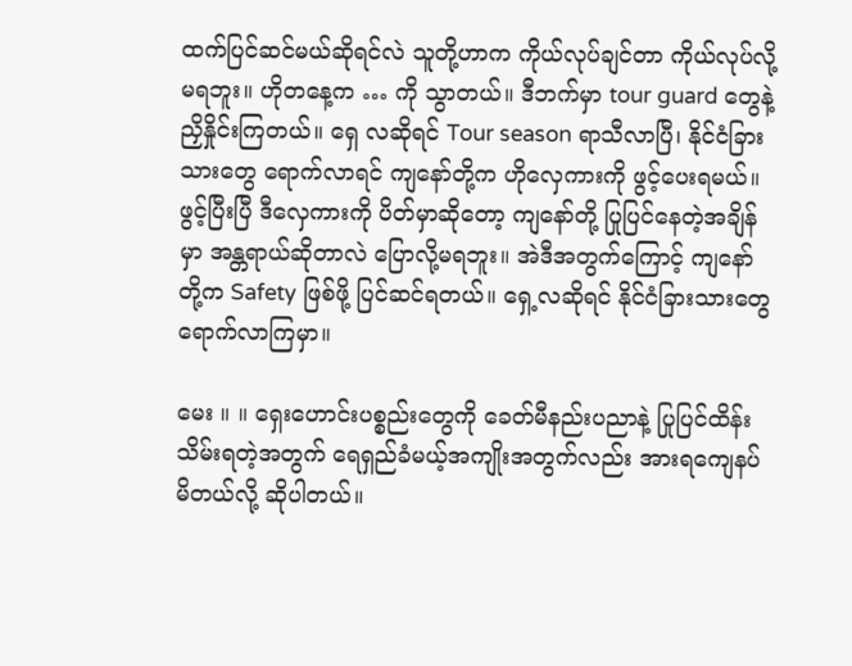ထက်ပြင်ဆင်မယ်ဆိုရင်လဲ သူတို့ဟာက ကိုယ်လုပ်ချင်တာ ကိုယ်လုပ်လို့မရဘူး။ ဟိုတနေ့က … ကို သွာတယ်။ ဒီဘက်မှာ tour guard တွေနဲ့ ညှိနှိုင်းကြတယ်။ ရှေ လဆိုရင် Tour season ရာသီလာပြီ၊ နိုင်ငံခြားသားတွေ ရောက်လာရင် ကျနော်တို့က ဟိုလှေကားကို ဖွင့်ပေးရမယ်။ ဖွင့်ပြီးပြီ ဒီလှေကားကို ပိတ်မှာဆိုတော့ ကျနော်တို့ ပြုပြင်နေတဲ့အချိန်မှာ အန္တရာယ်ဆိုတာလဲ ပြောလို့မရဘူး။ အဲဒီအတွက်ကြောင့် ကျနော်တို့က Safety ဖြစ်ဖို့ ပြင်ဆင်ရတယ်။ ရှေ့လဆိုရင် နိုင်ငံခြားသားတွေ ရောက်လာကြမှာ။

မေး ။ ။ ရှေးဟောင်းပစ္စည်းတွေကို ခေတ်မီနည်းပညာနဲ့ ပြုပြင်ထိန်းသိမ်းရတဲ့အတွက် ရေရှည်ခံမယ့်အကျိုးအတွက်လည်း အားရကျေနပ်မိတယ်လို့ ဆိုပါတယ်။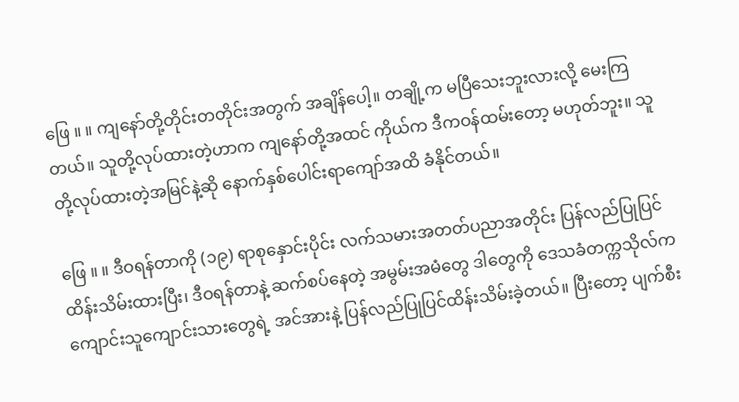ဖြေ ။ ။ ကျနော်တို့တိုင်းတတိုင်းအတွက် အချိန်ပေါ့။ တချို့က မပြီသေးဘူးလားလို့ မေးကြတယ်။ သူတို့လုပ်ထားတဲ့ဟာက ကျနော်တို့အထင် ကိုယ်က ဒီကဝန်ထမ်းတော့ မဟုတ်ဘူး။ သူတို့လုပ်ထားတဲ့အမြင်နဲ့ဆို နောက်နှစ်ပေါင်းရာကျော်အထိ ခံနိုင်တယ်။

ဖြေ ။ ။ ဒီဝရန်တာကို (၁၉) ရာစုနှောင်းပိုင်း လက်သမားအတတ်ပညာအတိုင်း ပြန်လည်ပြုပြင်ထိန်းသိမ်းထားပြီး၊ ဒီဝရန်တာနဲ့ ဆက်စပ်နေတဲ့ အမွမ်းအမံတွေ ဒါတွေကို ဒေသခံတက္ကသိုလ်က ကျောင်းသူကျောင်းသားတွေရဲ့ အင်အားနဲ့ ပြန်လည်ပြုပြင်ထိန်းသိမ်းခဲ့တယ်။ ပြီးတော့ ပျက်စီး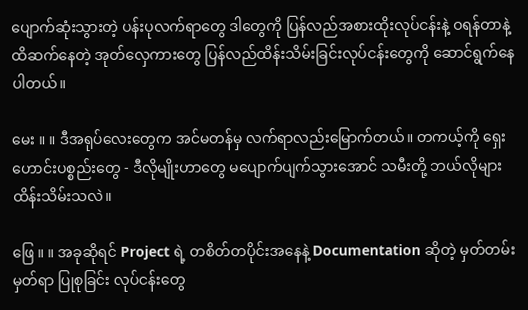ပျောက်ဆုံးသွားတဲ့ ပန်းပုလက်ရာတွေ ဒါတွေကို ပြန်လည်အစားထိုးလုပ်ငန်းနဲ့ ဝရန်တာနဲ့ ထိဆက်နေတဲ့ အုတ်လှေကားတွေ ပြန်လည်ထိန်းသိမ်းခြင်းလုပ်ငန်းတွေကို ဆောင်ရွက်နေပါတယ်။

မေး ။ ။ ဒီအရုပ်လေးတွေက အင်မတန်မှ လက်ရာလည်းမြောက်တယ်။ တကယ့်ကို ရှေးဟောင်းပစ္စည်းတွေ - ဒီလိုမျိုးဟာတွေ မပျောက်ပျက်သွားအောင် သမီးတို့ ဘယ်လိုများ ထိန်းသိမ်းသလဲ။

ဖြေ ။ ။ အခုဆိုရင် Project ရဲ့ တစိတ်တပိုင်းအနေနဲ့ Documentation ဆိုတဲ့ မှတ်တမ်းမှတ်ရာ ပြုစုခြင်း လုပ်ငန်းတွေ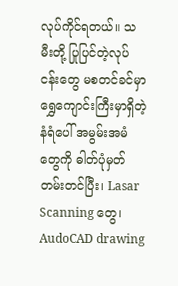လုပ်ကိုင်ရတယ်။ သမီးတို့ ပြုပြင်တဲ့လုပ်ငန်းတွေ မစတင်ခင်မှာ ရွှေကျောင်းကြီးမှာရှိတဲ့ နံရံပေါ် အမွမ်းအမံတွေကို ဓါတ်ပုံမှတ်တမ်းတင်ပြီး၊ Lasar Scanning တွေ၊ AudoCAD drawing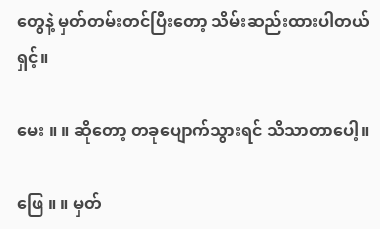တွေနဲ့ မှတ်တမ်းတင်ပြီးတော့ သိမ်းဆည်းထားပါတယ်ရှင့်။

မေး ။ ။ ဆိုတော့ တခုပျောက်သွားရင် သိသာတာပေါ့။

ဖြေ ။ ။ မှတ်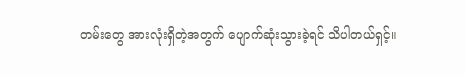တမ်းတွေ အားလုံးရှိတဲ့အတွက် ပျောက်ဆုံးသွားခဲ့ရင် သိပါတယ်ရှင့်။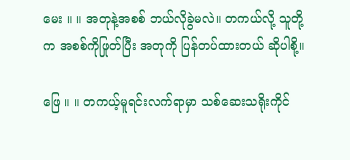မေး ။ ။ အတုနဲ့အစစ် ဘယ်လိုခွဲမလဲ။ တကယ်လို့ သူတို့က အစစ်ကိုဖြုတ်ပြီး အတုကို ပြန်တပ်ထားတယ် ဆိုပါစို့။

ဖြေ ။ ။ တကယ့်မူရင်းလက်ရာမှာ သစ်ဆေးသရိုးကိုင်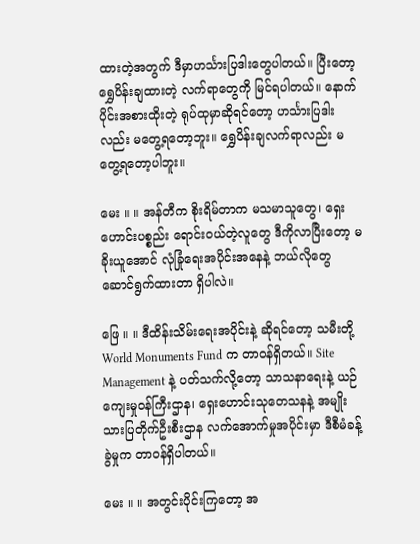ထားတဲ့အတွက် ဒီမှာဟင်္သားပြဒါးတွေပါတယ်။ ပြီးတော့ ရွှေပိန်းချထားတဲ့ လက်ရာတွေကို မြင်ရပါတယ်။ နောက်ပိုင်းအစားထိုးတဲ့ ရုပ်ထုမှာဆိုရင်တော့ ဟင်္သားပြဒါးလည်း မတွေ့ရတော့ဘူး။ ရွှေပိန်းချလက်ရာလည်း မတွေ့ရတော့ပါဘူး။

မေး ။ ။ အန်တီက စိုးရိမ်တာက မသမာသူတွေ၊ ရှေးဟောင်းပစ္စည်း ရောင်းဝယ်တဲ့လူတွေ ဒီကိုလာပြီးတော့ မခိုးယူအောင် လုံခြုံရေးအပိုင်းအနေနဲ့ ဘယ်လိုတွေ ဆောင်ရွက်ထားတာ ရှိပါလဲ။

ဖြေ ။ ။ ဒီထိန်းသိမ်းရေးအပိုင်းနဲ့ ဆိုရင်တော့ သမီးတို့ World Monuments Fund က တာဝန်ရှိတယ်။ Site Management နဲ့ ပတ်သက်လို့တော့ သာသနာရေးနဲ့ ယဉ်ကျေးမှုဝန်ကြီးဌာန၊ ရှေးဟောင်းသုတေသနနဲ့ အမျိုးသားပြတိုက်ဦးစီးဌာန လက်အောက်မှုအပိုင်းမှာ ဒီစီမံခန့်ခွဲမှုက တာဝန်ရှိပါတယ်။

မေး ။ ။ အတွင်းပိုင်းကြတော့ အ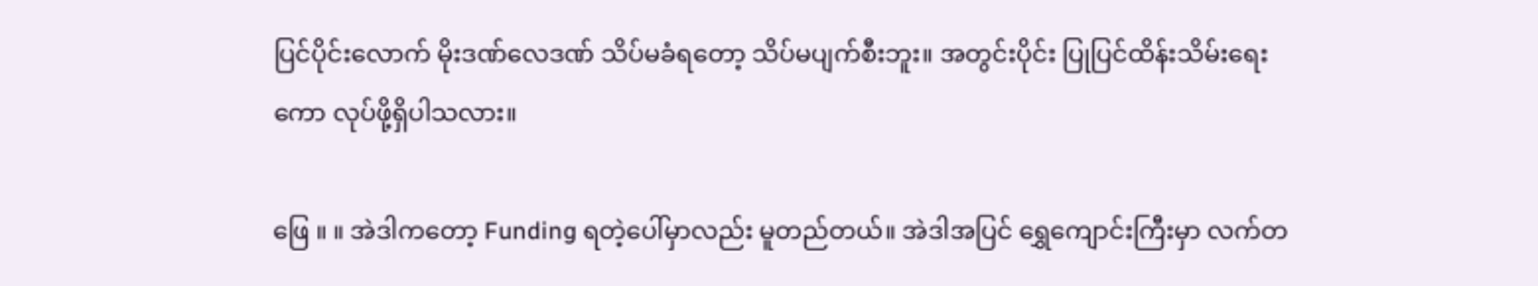ပြင်ပိုင်းလောက် မိုးဒဏ်လေဒဏ် သိပ်မခံရတော့ သိပ်မပျက်စီးဘူး။ အတွင်းပိုင်း ပြုပြင်ထိန်းသိမ်းရေးကော လုပ်ဖို့ရှိပါသလား။

ဖြေ ။ ။ အဲဒါကတော့ Funding ရတဲ့ပေါ်မှာလည်း မူတည်တယ်။ အဲဒါအပြင် ရွှေကျောင်းကြီးမှာ လက်တ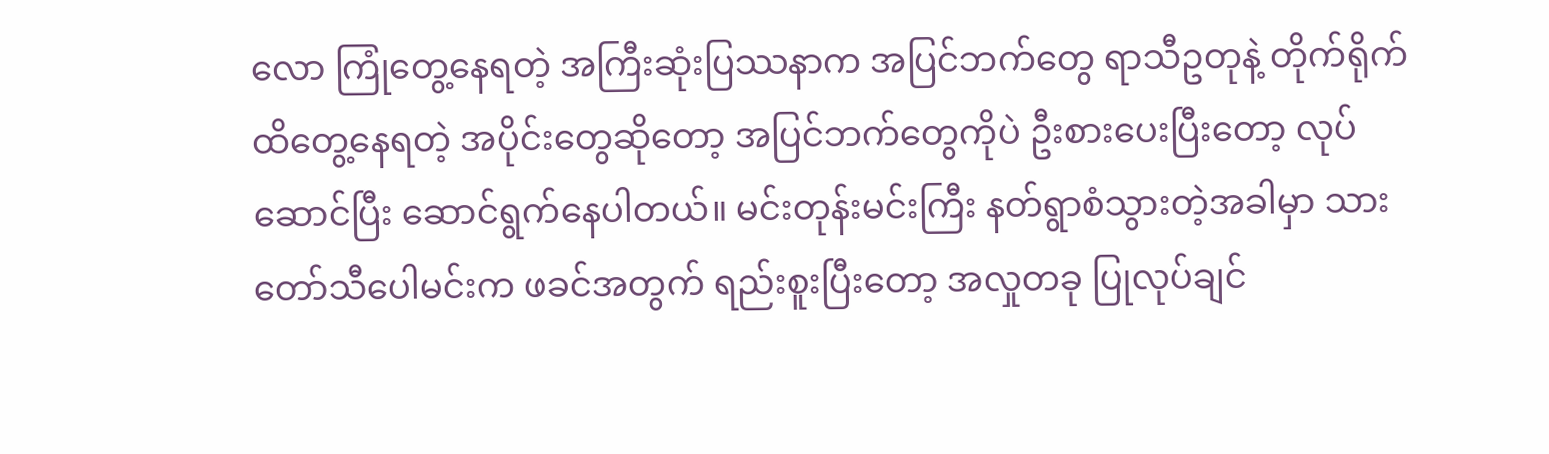လော ကြုံတွေ့နေရတဲ့ အကြီးဆုံးပြဿနာက အပြင်ဘက်တွေ ရာသီဥတုနဲ့ တိုက်ရိုက်ထိတွေ့နေရတဲ့ အပိုင်းတွေဆိုတော့ အပြင်ဘက်တွေကိုပဲ ဦးစားပေးပြီးတော့ လုပ်ဆောင်ပြီး ဆောင်ရွက်နေပါတယ်။ မင်းတုန်းမင်းကြီး နတ်ရွာစံသွားတဲ့အခါမှာ သားတော်သီပေါမင်းက ဖခင်အတွက် ရည်းစူးပြီးတော့ အလှုတခု ပြုလုပ်ချင်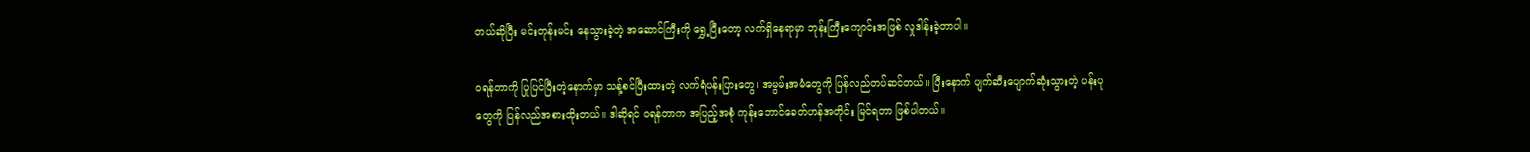တယ်ဆိုပြီး မင်းတုန်းမင်း နေသွားခဲ့တဲ့ အဆောင်ကြီးကို ရွှေ့ပြီးတော့ လက်ရှိနေရာမှာ ဘုန်းကြီးကျောင်းအဖြစ် လှုဒါန်းခဲ့တာပါ။

ဝရန်တာကို ပြုပြင်ပြီးတဲ့နောက်မှာ သန့်စင်ပြီးထားတဲ့ လက်ရံပန်းပြားတွေ၊ အမွမ်းအမံတွေကို ပြန်လည်တပ်ဆင်တယ်။ ပြီးနောက် ပျက်ဆီးပျောက်ဆုံးသွားတဲ့ ပန်းပုတွေကို ပြန်လည်အစားထိုးတယ်။ ဒါဆိုရင် ဝရန်တာက အပြည့်အစုံ ကုန်းဘောင်ခေတ်ဟန်အတိုင်း မြင်ရတာ ဖြစ်ပါတယ်။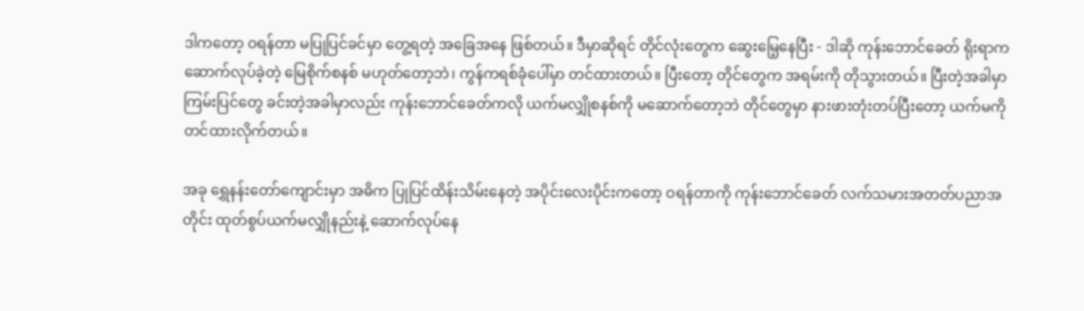ဒါကတော့ ဝရန်တာ မပြုပြင်ခင်မှာ တွေ့ရတဲ့ အခြေအနေ ဖြစ်တယ်။ ဒီမှာဆိုရင် တိုင်လုံးတွေက ဆွေးမြေ့နေပြီး - ဒါဆို ကုန်းဘောင်ခေတ် ရိုးရာက ဆောက်လုပ်ခဲ့တဲ့ မြေစိုက်စနစ် မဟုတ်တော့ဘဲ၊ ကွန်ကရစ်ခုံပေါ်မှာ တင်ထားတယ်။ ပြီးတော့ တိုင်တွေက အရမ်းကို တိုသွားတယ်။ ပြီးတဲ့အခါမှာ ကြမ်းပြင်တွေ ခင်းတဲ့အခါမှာလည်း ကုန်းဘောင်ခေတ်ကလို ယက်မလျှိုစနစ်ကို မဆောက်တော့ဘဲ တိုင်တွေမှာ နားဖားတုံးတပ်ပြီးတော့ ယက်မကို တင်ထားလိုက်တယ်။

အခု ရွှေနန်းတော်ကျောင်းမှာ အဓိက ပြုပြင်ထိန်းသိမ်းနေတဲ့ အပိုင်းလေးပိုင်းကတော့ ဝရန်တာကို ကုန်းဘောင်ခေတ် လက်သမားအတတ်ပညာအတိုင်း ထုတ်စွပ်ယက်မလျှိုနည်းနဲ့ ဆောက်လုပ်နေ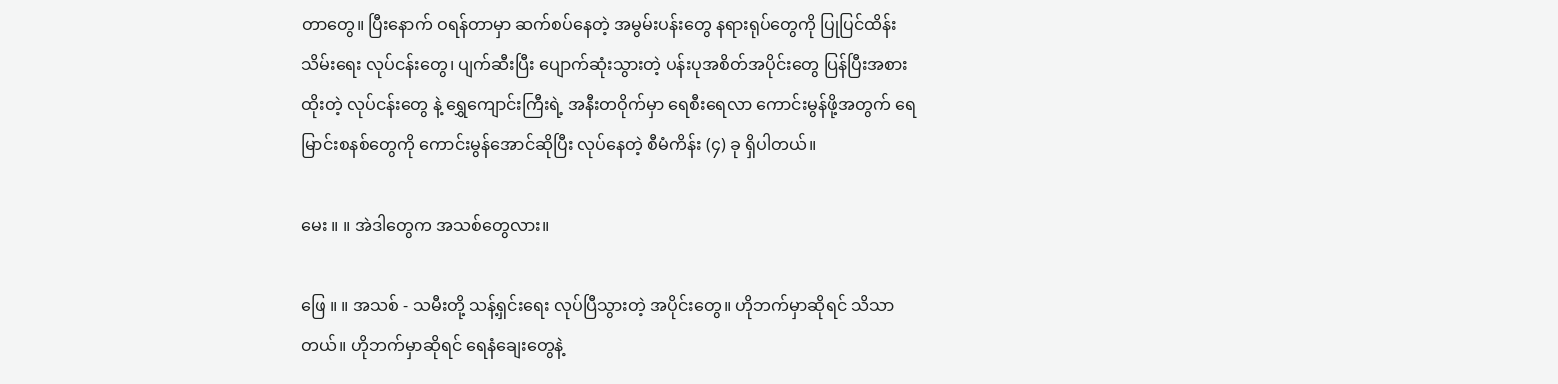တာတွေ။ ပြီးနောက် ဝရန်တာမှာ ဆက်စပ်နေတဲ့ အမွမ်းပန်းတွေ နရားရုပ်တွေကို ပြုပြင်ထိန်းသိမ်းရေး လုပ်ငန်းတွေ၊ ပျက်ဆီးပြီး ပျောက်ဆုံးသွားတဲ့ ပန်းပုအစိတ်အပိုင်းတွေ ပြန်ပြီးအစားထိုးတဲ့ လုပ်ငန်းတွေ နဲ့ ရွှေကျောင်းကြီးရဲ့ အနီးတဝိုက်မှာ ရေစီးရေလာ ကောင်းမွန်ဖို့အတွက် ရေမြာင်းစနစ်တွေကို ကောင်းမွန်အောင်ဆိုပြီး လုပ်နေတဲ့ စီမံကိန်း (၄) ခု ရှိပါတယ်။

မေး ။ ။ အဲဒါတွေက အသစ်တွေလား။

ဖြေ ။ ။ အသစ် - သမီးတို့ သန့်ရှင်းရေး လုပ်ပြီသွားတဲ့ အပိုင်းတွေ။ ဟိုဘက်မှာဆိုရင် သိသာတယ်။ ဟိုဘက်မှာဆိုရင် ရေနံချေးတွေနဲ့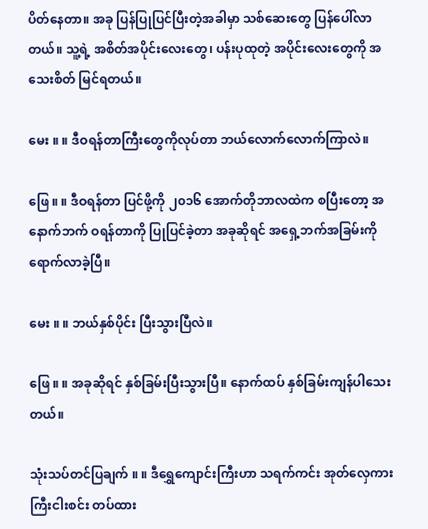ပိတ်နေတာ။ အခု ပြန်ပြုပြင်ပြီးတဲ့အခါမှာ သစ်ဆေးတွေ ပြန်ပေါ်လာတယ်။ သူ့ရဲ့ အစိတ်အပိုင်းလေးတွေ၊ ပန်းပုထုတဲ့ အပိုင်းလေးတွေကို အသေးစိတ် မြင်ရတယ်။

မေး ။ ။ ဒီဝရန်တာကြီးတွေကိုလုပ်တာ ဘယ်လောက်လောက်ကြာလဲ။

ဖြေ ။ ။ ဒီဝရန်တာ ပြင်ဖို့ကို ၂၀၁၆ အောက်တိုဘာလထဲက စပြီးတော့ အနောက်ဘက် ဝရန်တာကို ပြုပြင်ခဲ့တာ အခုဆိုရင် အရှေ့ဘက်အခြမ်းကို ရောက်လာခဲ့ပြီ။

မေး ။ ။ ဘယ်နှစ်ပိုင်း ပြီးသွားပြီလဲ။

ဖြေ ။ ။ အခုဆိုရင် နှစ်ခြမ်းပြီးသွားပြီ။ နောက်ထပ် နှစ်ခြမ်းကျန်ပါသေးတယ်။

သုံးသပ်တင်ပြချက် ။ ။ ဒီရွှေကျောင်းကြီးဟာ သရက်ကင်း အုတ်လှေကားကြီးငါးစင်း တပ်ထား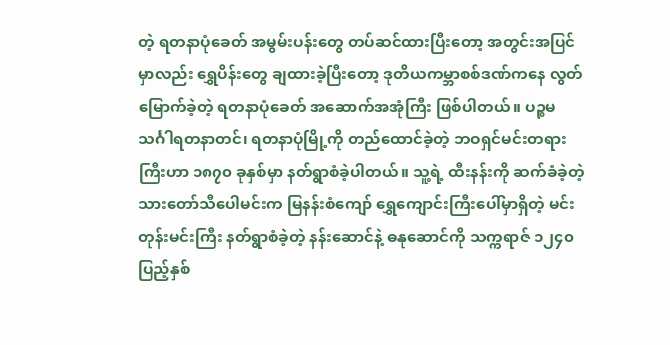တဲ့ ရတနာပုံခေတ် အမွမ်းပန်းတွေ တပ်ဆင်ထားပြီးတော့ အတွင်းအပြင်မှာလည်း ရွှေပိန်းတွေ ချထားခဲ့ပြီးတော့ ဒုတိယကမ္ဘာစစ်ဒဏ်ကနေ လွတ်မြောက်ခဲ့တဲ့ ရတနာပုံခေတ် အဆောက်အအုံကြီး ဖြစ်ပါတယ်။ ပဉ္စမသင်္ဂါရတနာတင်၊ ရတနာပုံမြို့ကို တည်ထောင်ခဲ့တဲ့ ဘဝရှင်မင်းတရားကြီးဟာ ၁၈၇၀ ခုနှစ်မှာ နတ်ရွာစံခဲ့ပါတယ်။ သူ့ရဲ့ ထီးနန်းကို ဆက်ခံခဲ့တဲ့ သားတော်သီပေါမင်းက မြနန်းစံကျော် ရွှေကျောင်းကြီးပေါ်မှာရှိတဲ့ မင်းတုန်းမင်းကြီး နတ်ရွာစံခဲ့တဲ့ နန်းဆောင်နဲ့ ဓနုဆောင်ကို သက္ကရာဇ် ၁၂၄၀ ပြည့်နှစ်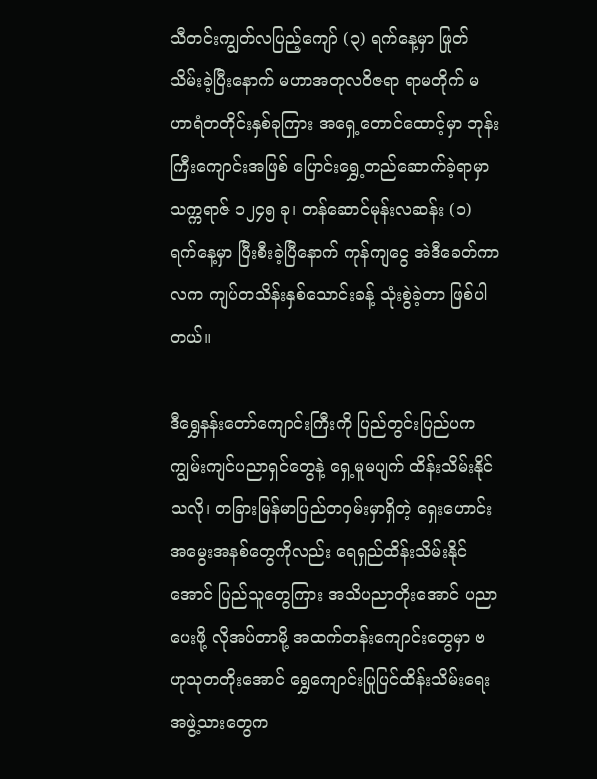သီတင်းကျွတ်လပြည့်ကျော် (၃) ရက်နေ့မှာ ဖြုတ်သိမ်းခဲ့ပြီးနောက် မဟာအတုလဝိဇရာ ရာမတိုက် မဟာရံတတိုင်းနှစ်ခုကြား အရှေ့တောင်ထောင့်မှာ ဘုန်းကြီးကျောင်းအဖြစ် ပြောင်းရွှေ့တည်ဆောက်ခဲ့ရာမှာ သက္ကရာဇ် ၁၂၄၅ ခု၊ တန်ဆောင်မုန်းလဆန်း (၁) ရက်နေ့မှာ ပြီးစီးခဲ့ပြီနောက် ကုန်ကျငွေ အဲဒီခေတ်ကာလက ကျပ်တသိန်းနှစ်သောင်းခန့် သုံးစွဲခဲ့တာ ဖြစ်ပါတယ်။

ဒီရွှေနန်းတော်ကျောင်းကြီးကို ပြည်တွင်းပြည်ပက ကျွမ်းကျင်ပညာရှင်တွေနဲ့ ရှေ့မူမပျက် ထိန်းသိမ်းနိုင်သလို၊ တခြားမြန်မာပြည်တဝှမ်းမှာရှိတဲ့ ရှေးဟောင်းအမွေးအနစ်တွေကိုလည်း ရေရှည်ထိန်းသိမ်းနိုင်အောင် ပြည်သူတွေကြား အသိပညာတိုးအောင် ပညာပေးဖို့ လိုအပ်တာမို့ အထက်တန်းကျောင်းတွေမှာ ဗဟုသုတတိုးအောင် ရွှေကျောင်းပြုပြင်ထိန်းသိမ်းရေး အဖွဲ့သားတွေက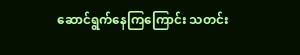ဆောင်ရွက်နေကြကြောင်း သတင်း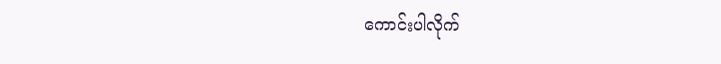ကောင်းပါလိုက်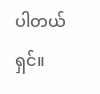ပါတယ်ရှင်။